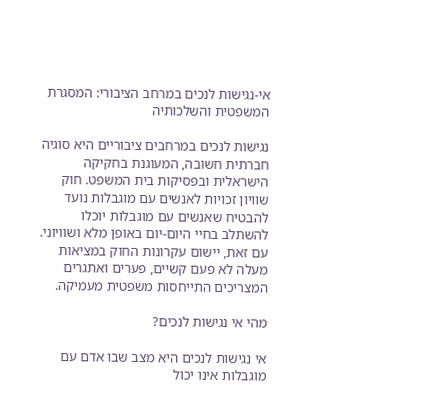אי-נגישות לנכים במרחב הציבורי: המסגרת המשפטית והשלכותיה

נגישות לנכים במרחבים ציבוריים היא סוגיה חברתית חשובה, המעוגנת בחקיקה הישראלית ובפסיקות בית המשפט. חוק שוויון זכויות לאנשים עם מוגבלות נועד להבטיח שאנשים עם מוגבלות יוכלו להשתלב בחיי היום-יום באופן מלא ושוויוני. עם זאת, יישום עקרונות החוק במציאות מעלה לא פעם קשיים, פערים ואתגרים המצריכים התייחסות משפטית מעמיקה.

מהי אי נגישות לנכים?

אי נגישות לנכים היא מצב שבו אדם עם מוגבלות אינו יכול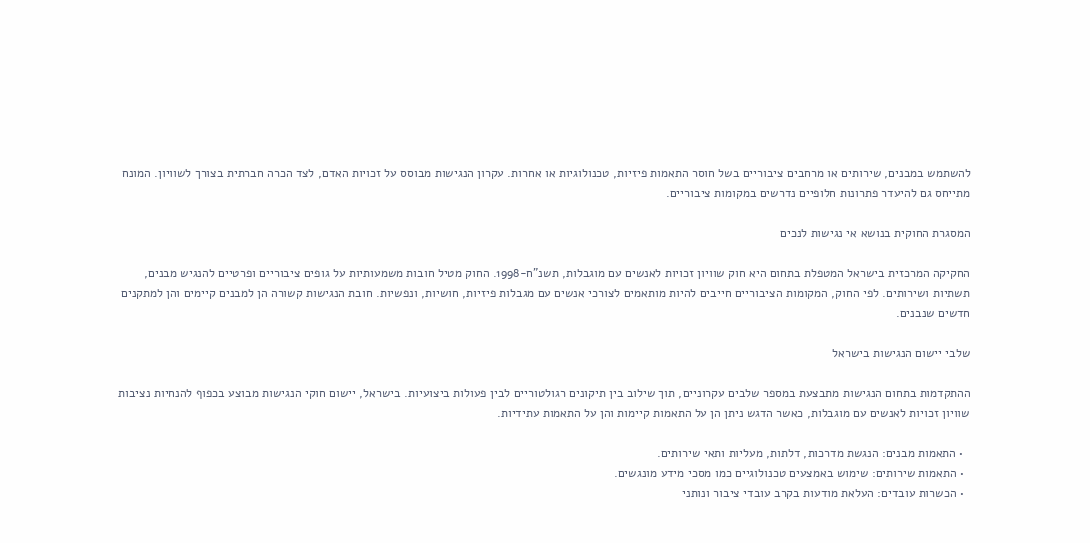להשתמש במבנים, שירותים או מרחבים ציבוריים בשל חוסר התאמות פיזיות, טכנולוגיות או אחרות. עקרון הנגישות מבוסס על זכויות האדם, לצד הכרה חברתית בצורך לשוויון. המונח מתייחס גם להיעדר פתרונות חלופיים נדרשים במקומות ציבוריים.

המסגרת החוקית בנושא אי נגישות לנכים

החקיקה המרכזית בישראל המטפלת בתחום היא חוק שוויון זכויות לאנשים עם מוגבלות, תשנ"ח-1998. החוק מטיל חובות משמעותיות על גופים ציבוריים ופרטיים להנגיש מבנים, תשתיות ושירותים. לפי החוק, המקומות הציבוריים חייבים להיות מותאמים לצורכי אנשים עם מגבלות פיזיות, חושיות, ונפשיות. חובת הנגישות קשורה הן למבנים קיימים והן למתקנים חדשים שנבנים.

שלבי יישום הנגישות בישראל

ההתקדמות בתחום הנגישות מתבצעת במספר שלבים עקרוניים, תוך שילוב בין תיקונים רגולטוריים לבין פעולות ביצועיות. בישראל, יישום חוקי הנגישות מבוצע בכפוף להנחיות נציבות שוויון זכויות לאנשים עם מוגבלות, כאשר הדגש ניתן הן על התאמות קיימות והן על התאמות עתידיות.

  • התאמות מבנים: הנגשת מדרכות, דלתות, מעליות ותאי שירותים.
  • התאמות שירותים: שימוש באמצעים טכנולוגיים כמו מסכי מידע מונגשים.
  • הכשרות עובדים: העלאת מודעות בקרב עובדי ציבור ונותני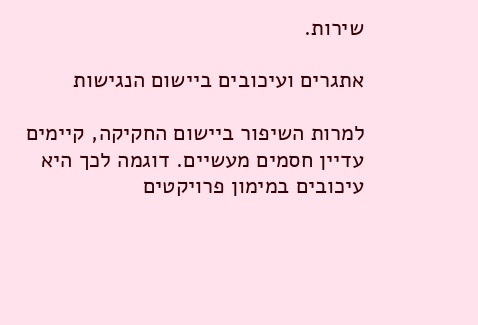שירות.

אתגרים ועיכובים ביישום הנגישות

למרות השיפור ביישום החקיקה, קיימים עדיין חסמים מעשיים. דוגמה לכך היא עיכובים במימון פרויקטים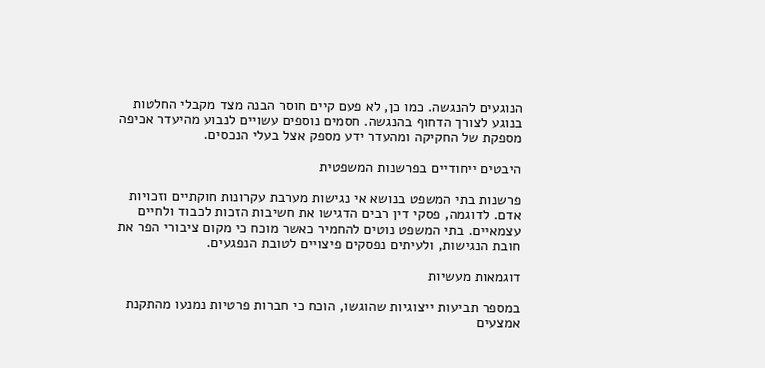הנוגעים להנגשה. כמו כן, לא פעם קיים חוסר הבנה מצד מקבלי החלטות בנוגע לצורך הדחוף בהנגשה. חסמים נוספים עשויים לנבוע מהיעדר אכיפה מספקת של החקיקה ומהעדר ידע מספק אצל בעלי הנכסים.

היבטים ייחודיים בפרשנות המשפטית

פרשנות בתי המשפט בנושא אי נגישות מערבת עקרונות חוקתיים וזכויות אדם. לדוגמה, פסקי דין רבים הדגישו את חשיבות הזכות לכבוד ולחיים עצמאיים. בתי המשפט נוטים להחמיר כאשר מוכח כי מקום ציבורי הפר את חובת הנגישות, ולעיתים נפסקים פיצויים לטובת הנפגעים.

דוגמאות מעשיות

במספר תביעות ייצוגיות שהוגשו, הוכח כי חברות פרטיות נמנעו מהתקנת אמצעים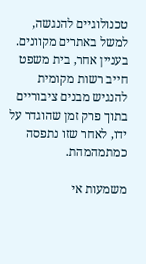טכנולוגיים להנגשה, למשל באתרים מקוונים. בעניין אחר, בית משפט חייב רשות מקומית להנגיש מבנים ציבוריים בתוך פרק זמן שהוגדר על ידו, לאחר שזו נתפסה כמתמהמהת.

משמעות אי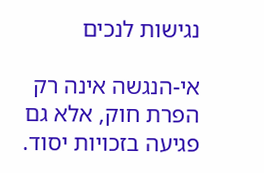נגישות לנכים

אי-הנגשה אינה רק הפרת חוק, אלא גם פגיעה בזכויות יסוד.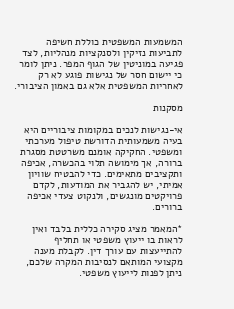המשמעות המשפטית כוללת חשיפה לתביעות נזיקין ולסנקציות מנהליות, לצד פגיעה במוניטין של הגוף המפר. ניתן לומר כי יישום חסר של נגישות פוגע לא רק לאחריות המשפטית אלא גם באמון הציבורי.

מסקנות

אי-נגישות לנכים במקומות ציבוריים היא בעיה משמעותית הדורשת טיפול מערכתי ומשפטי. החקיקה אומנם משרטטת מסגרת ברורה, אך מימושה תלוי בהכשרה, אכיפה ותקציבים מתאימים. כדי להבטיח שוויון אמיתי, יש להגביר את המודעות, לקדם פרויקטים מונגשים, ולנקוט צעדי אכיפה ברורים.

*המאמר מציג סקירה כללית בלבד ואין לראות בו ייעוץ משפטי או תחליף להתייעצות עם עורך דין. לקבלת מענה מקצועי המותאם לנסיבות המקרה שלכם, ניתן לפנות לייעוץ משפטי.